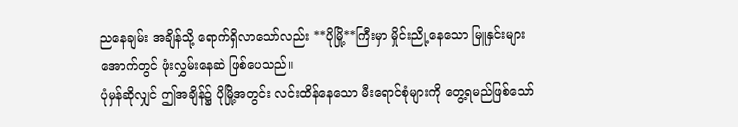ညနေချမ်း အချိန်သို့ ရောက်ရှိလာသော်လည်း **ပိုမြို့**ကြီးမှာ မှိုင်းညို့နေသော မြူနှင်းများအောက်တွင် ဖုံးလွှမ်းနေဆဲ ဖြစ်ပေသည်။
ပုံမှန်ဆိုလျှင် ဤအချိန်၌ ပိုမြို့အတွင်း လင်းထိန်နေသော မီးရောင်စုံများကို တွေ့ရမည်ဖြစ်သော်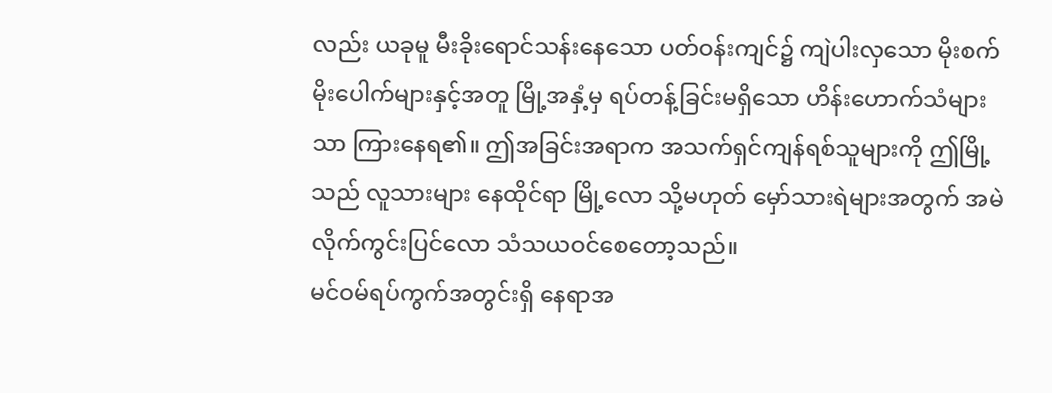လည်း ယခုမူ မီးခိုးရောင်သန်းနေသော ပတ်ဝန်းကျင်၌ ကျဲပါးလှသော မိုးစက်မိုးပေါက်များနှင့်အတူ မြို့အနှံ့မှ ရပ်တန့်ခြင်းမရှိသော ဟိန်းဟောက်သံများသာ ကြားနေရ၏။ ဤအခြင်းအရာက အသက်ရှင်ကျန်ရစ်သူများကို ဤမြို့သည် လူသားများ နေထိုင်ရာ မြို့လော သို့မဟုတ် မှော်သားရဲများအတွက် အမဲလိုက်ကွင်းပြင်လော သံသယဝင်စေတော့သည်။
မင်ဝမ်ရပ်ကွက်အတွင်းရှိ နေရာအ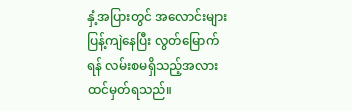နှံ့အပြားတွင် အလောင်းများ ပြန့်ကျဲနေပြီး လွတ်မြောက်ရန် လမ်းစမရှိသည့်အလား ထင်မှတ်ရသည်။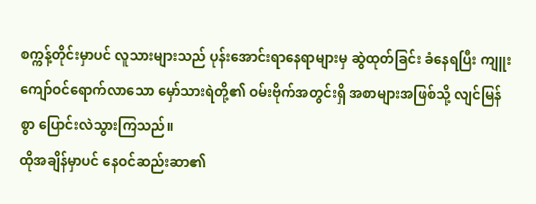စက္ကန့်တိုင်းမှာပင် လူသားများသည် ပုန်းအောင်းရာနေရာများမှ ဆွဲထုတ်ခြင်း ခံနေရပြီး ကျူးကျော်ဝင်ရောက်လာသော မှော်သားရဲတို့၏ ဝမ်းဗိုက်အတွင်းရှိ အစာများအဖြစ်သို့ လျင်မြန်စွာ ပြောင်းလဲသွားကြသည်။
ထိုအချိန်မှာပင် နေဝင်ဆည်းဆာ၏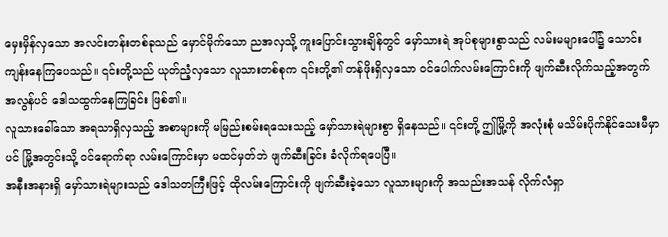မှေးမှိန်လှသော အလင်းတန်းတစ်ခုသည် မှောင်မိုက်သော ညအလှသို့ ကူးပြောင်းသွားချိန်တွင် မှော်သားရဲ အုပ်စုများစွာသည် လမ်းမများပေါ်၌ သောင်းကျန်းနေကြပေသည်။ ၎င်းတို့သည် ယုတ်ညံ့လှသော လူသားတစ်စုက ၎င်းတို့၏ တန်ဖိုးရှိလှသော ဝင်ပေါက်လမ်းကြောင်းကို ဖျက်ဆီးလိုက်သည့်အတွက် အလွန်ပင် ဒေါသထွက်နေကြခြင်း ဖြစ်၏။
လူသားခေါ်သော အရသာရှိလှသည့် အစာများကို မမြည်းစမ်းရသေးသည့် မှော်သားရဲများစွာ ရှိနေသည်။ ၎င်းတို့ ဤမြို့ကို အလုံးစုံ မသိမ်းပိုက်နိုင်သေးမီမှာပင် မြို့အတွင်းသို့ ဝင်ရောက်ရာ လမ်းကြောင်းမှာ မထင်မှတ်ဘဲ ဖျက်ဆီးခြင်း ခံလိုက်ရပေပြီ။
အနီးအနားရှိ မှော်သားရဲများသည် ဒေါသတကြီးဖြင့် ထိုလမ်းကြောင်းကို ဖျက်ဆီးခဲ့သော လူသားများကို အသည်းအသန် လိုက်လံရှာ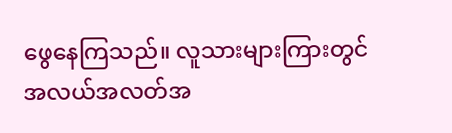ဖွေနေကြသည်။ လူသားများကြားတွင် အလယ်အလတ်အ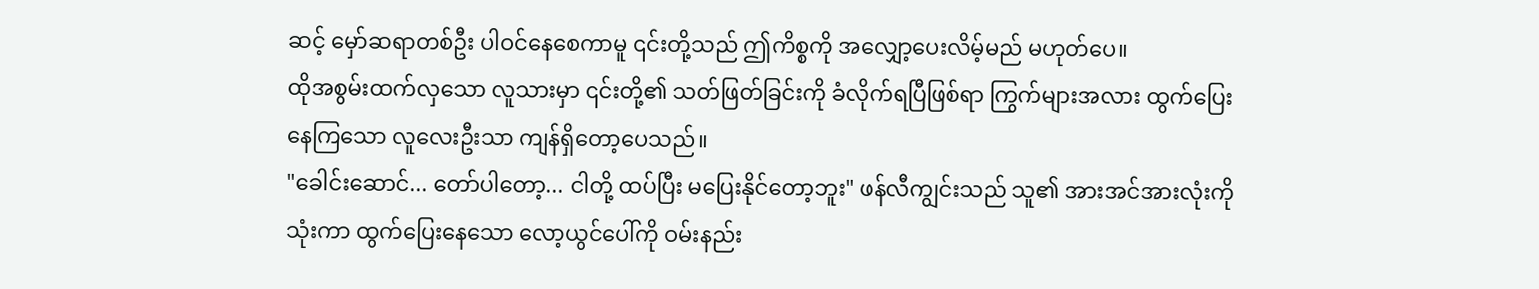ဆင့် မှော်ဆရာတစ်ဦး ပါဝင်နေစေကာမူ ၎င်းတို့သည် ဤကိစ္စကို အလျှော့ပေးလိမ့်မည် မဟုတ်ပေ။
ထိုအစွမ်းထက်လှသော လူသားမှာ ၎င်းတို့၏ သတ်ဖြတ်ခြင်းကို ခံလိုက်ရပြီဖြစ်ရာ ကြွက်များအလား ထွက်ပြေးနေကြသော လူလေးဦးသာ ကျန်ရှိတော့ပေသည်။
"ခေါင်းဆောင်... တော်ပါတော့... ငါတို့ ထပ်ပြီး မပြေးနိုင်တော့ဘူး" ဖန်လီကျွင်းသည် သူ၏ အားအင်အားလုံးကို သုံးကာ ထွက်ပြေးနေသော လော့ယွင်ပေါ်ကို ဝမ်းနည်း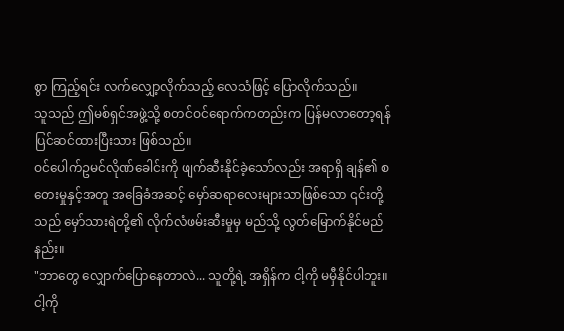စွာ ကြည့်ရင်း လက်လျှော့လိုက်သည့် လေသံဖြင့် ပြောလိုက်သည်။
သူသည် ဤမစ်ရှင်အဖွဲ့သို့ စတင်ဝင်ရောက်ကတည်းက ပြန်မလာတော့ရန် ပြင်ဆင်ထားပြီးသား ဖြစ်သည်။
ဝင်ပေါက်ဥမင်လိုဏ်ခေါင်းကို ဖျက်ဆီးနိုင်ခဲ့သော်လည်း အရာရှိ ချန်၏ စတေးမှုနှင့်အတူ အခြေခံအဆင့် မှော်ဆရာလေးများသာဖြစ်သော ၎င်းတို့သည် မှော်သားရဲတို့၏ လိုက်လံဖမ်းဆီးမှုမှ မည်သို့ လွတ်မြောက်နိုင်မည်နည်း။
"ဘာတွေ လျှောက်ပြောနေတာလဲ... သူတို့ရဲ့ အရှိန်က ငါ့ကို မမှီနိုင်ပါဘူး။ ငါ့ကို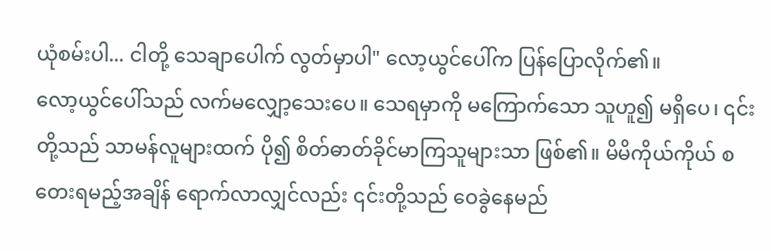ယုံစမ်းပါ... ငါတို့ သေချာပေါက် လွတ်မှာပါ" လော့ယွင်ပေါ်က ပြန်ပြောလိုက်၏။
လော့ယွင်ပေါ်သည် လက်မလျှော့သေးပေ။ သေရမှာကို မကြောက်သော သူဟူ၍ မရှိပေ၊ ၎င်းတို့သည် သာမန်လူများထက် ပို၍ စိတ်ဓာတ်ခိုင်မာကြသူများသာ ဖြစ်၏။ မိမိကိုယ်ကိုယ် စတေးရမည့်အချိန် ရောက်လာလျှင်လည်း ၎င်းတို့သည် ဝေခွဲနေမည်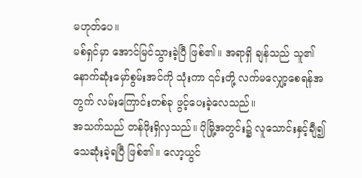မဟုတ်ပေ။
မစ်ရှင်မှာ အောင်မြင်သွားခဲ့ပြီ ဖြစ်၏။ အရာရှိ ချန်သည် သူ၏ နောက်ဆုံးမှော်စွမ်းအင်ကို သုံးကာ ၎င်းတို့ လက်မလျှော့စေရန်အတွက် လမ်းကြောင်းတစ်ခု ဖွင့်ပေးခဲ့လေသည်။
အသက်သည် တန်ဖိုးရှိလှသည်။ ပိုမြို့အတွင်း၌ လူသောင်းနှင့်ချီ၍ သေဆုံးခဲ့ရပြီ ဖြစ်၏။ လော့ယွင်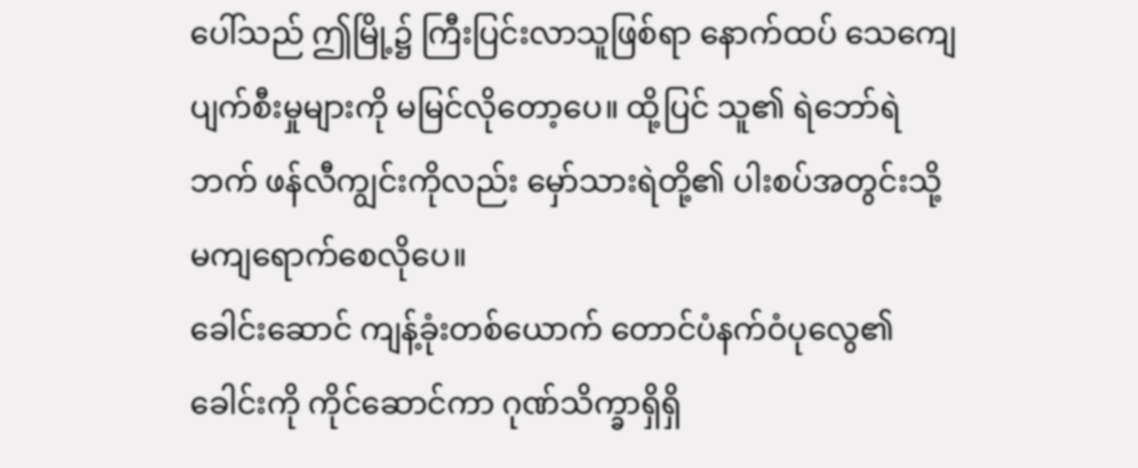ပေါ်သည် ဤမြို့၌ ကြီးပြင်းလာသူဖြစ်ရာ နောက်ထပ် သေကျေပျက်စီးမှုများကို မမြင်လိုတော့ပေ။ ထို့ပြင် သူ၏ ရဲဘော်ရဲဘက် ဖန်လီကျွင်းကိုလည်း မှော်သားရဲတို့၏ ပါးစပ်အတွင်းသို့ မကျရောက်စေလိုပေ။
ခေါင်းဆောင် ကျန့်ခုံးတစ်ယောက် တောင်ပံနက်ဝံပုလွေ၏ ခေါင်းကို ကိုင်ဆောင်ကာ ဂုဏ်သိက္ခာရှိရှိ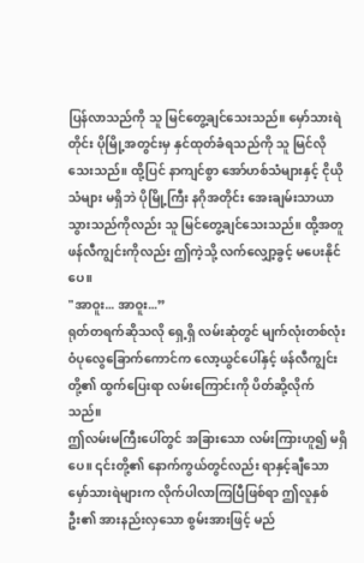ပြန်လာသည်ကို သူ မြင်တွေ့ချင်သေးသည်။ မှော်သားရဲတိုင်း ပိုမြို့အတွင်းမှ နှင်ထုတ်ခံရသည်ကို သူ မြင်လိုသေးသည်။ ထို့ပြင် နာကျင်စွာ အော်ဟစ်သံများနှင့် ငိုယိုသံများ မရှိဘဲ ပိုမြို့ကြီး နဂိုအတိုင်း အေးချမ်းသာယာသွားသည်ကိုလည်း သူ မြင်တွေ့ချင်သေးသည်။ ထို့အတူ ဖန်လီကျွင်းကိုလည်း ဤကဲ့သို့ လက်လျှော့ခွင့် မပေးနိုင်ပေ။
"အာဝူး... အာဝူး...”
ရုတ်တရက်ဆိုသလို ရှေ့ရှိ လမ်းဆုံတွင် မျက်လုံးတစ်လုံး ဝံပုလွေခြောက်ကောင်က လော့ယွင်ပေါ်နှင့် ဖန်လီကျွင်းတို့၏ ထွက်ပြေးရာ လမ်းကြောင်းကို ပိတ်ဆို့လိုက်သည်။
ဤလမ်းမကြီးပေါ်တွင် အခြားသော လမ်းကြားဟူ၍ မရှိပေ။ ၎င်းတို့၏ နောက်ကွယ်တွင်လည်း ရာနှင့်ချီသော မှော်သားရဲများက လိုက်ပါလာကြပြီဖြစ်ရာ ဤလူနှစ်ဦး၏ အားနည်းလှသော စွမ်းအားဖြင့် မည်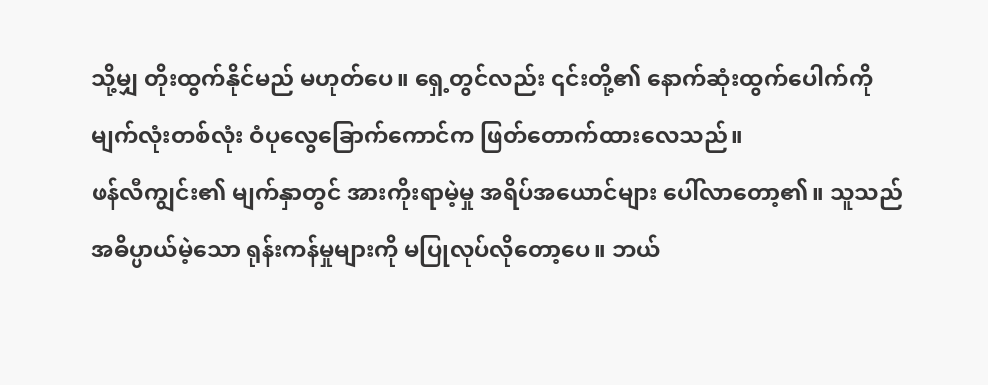သို့မျှ တိုးထွက်နိုင်မည် မဟုတ်ပေ။ ရှေ့တွင်လည်း ၎င်းတို့၏ နောက်ဆုံးထွက်ပေါက်ကို မျက်လုံးတစ်လုံး ဝံပုလွေခြောက်ကောင်က ဖြတ်တောက်ထားလေသည်။
ဖန်လီကျွင်း၏ မျက်နှာတွင် အားကိုးရာမဲ့မှု အရိပ်အယောင်များ ပေါ်လာတော့၏။ သူသည် အဓိပ္ပာယ်မဲ့သော ရုန်းကန်မှုများကို မပြုလုပ်လိုတော့ပေ။ ဘယ်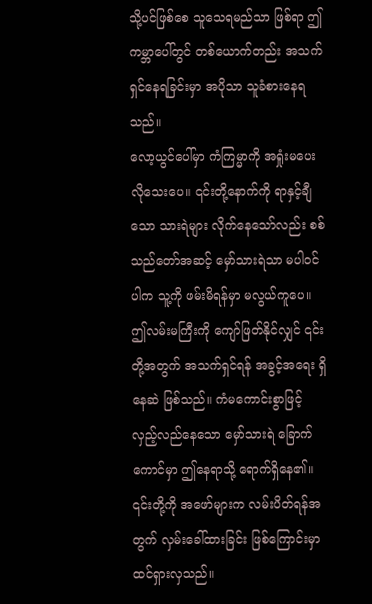သို့ပင်ဖြစ်စေ သူသေရမည်သာ ဖြစ်ရာ ဤကမ္ဘာပေါ်တွင် တစ်ယောက်တည်း အသက်ရှင်နေရခြင်းမှာ အပိုသာ သူခံစားနေရသည်။
လော့ယွင်ပေါ်မှာ ကံကြမ္မာကို အရှုံးမပေးလိုသေးပေ။ ၎င်းတို့နောက်ကို ရာနှင့်ချီသော သားရဲများ လိုက်နေသော်လည်း စစ်သည်တော်အဆင့် မှော်သားရဲသာ မပါဝင်ပါက သူ့ကို ဖမ်းမိရန်မှာ မလွယ်ကူပေ။
ဤလမ်းမကြီးကို ကျော်ဖြတ်နိုင်လျှင် ၎င်းတို့အတွက် အသက်ရှင်ရန် အခွင့်အရေး ရှိနေဆဲ ဖြစ်သည်။ ကံမကောင်းစွာဖြင့် လှည့်လည်နေသော မှော်သားရဲ ခြောက်ကောင်မှာ ဤနေရာသို့ ရောက်ရှိနေ၏။ ၎င်းတို့ကို အဖော်များက လမ်းပိတ်ရန်အတွက် လှမ်းခေါ်ထားခြင်း ဖြစ်ကြောင်းမှာ ထင်ရှားလှသည်။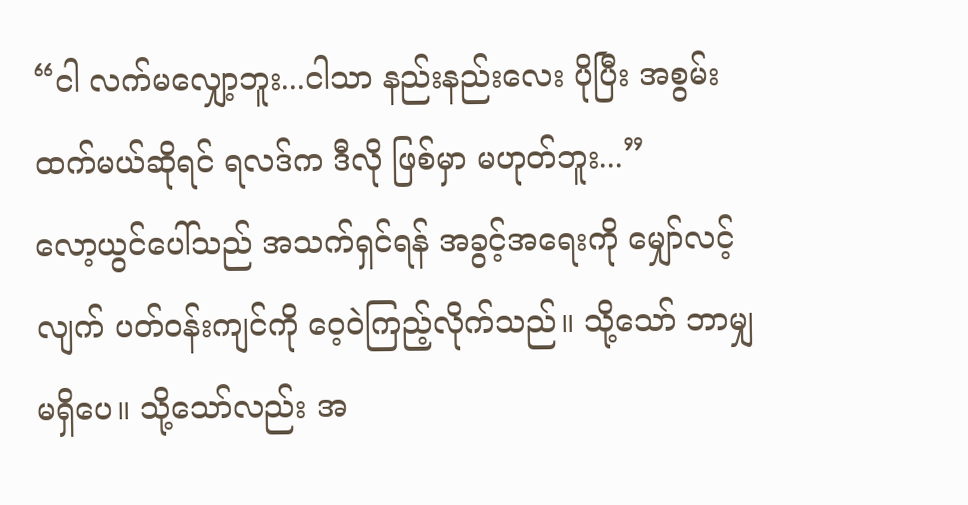“ငါ လက်မလျှော့ဘူး...ငါသာ နည်းနည်းလေး ပိုပြီး အစွမ်းထက်မယ်ဆိုရင် ရလဒ်က ဒီလို ဖြစ်မှာ မဟုတ်ဘူး...”
လော့ယွင်ပေါ်သည် အသက်ရှင်ရန် အခွင့်အရေးကို မျှော်လင့်လျက် ပတ်ဝန်းကျင်ကို ဝေ့ဝဲကြည့်လိုက်သည်။ သို့သော် ဘာမျှမရှိပေ။ သို့သော်လည်း အ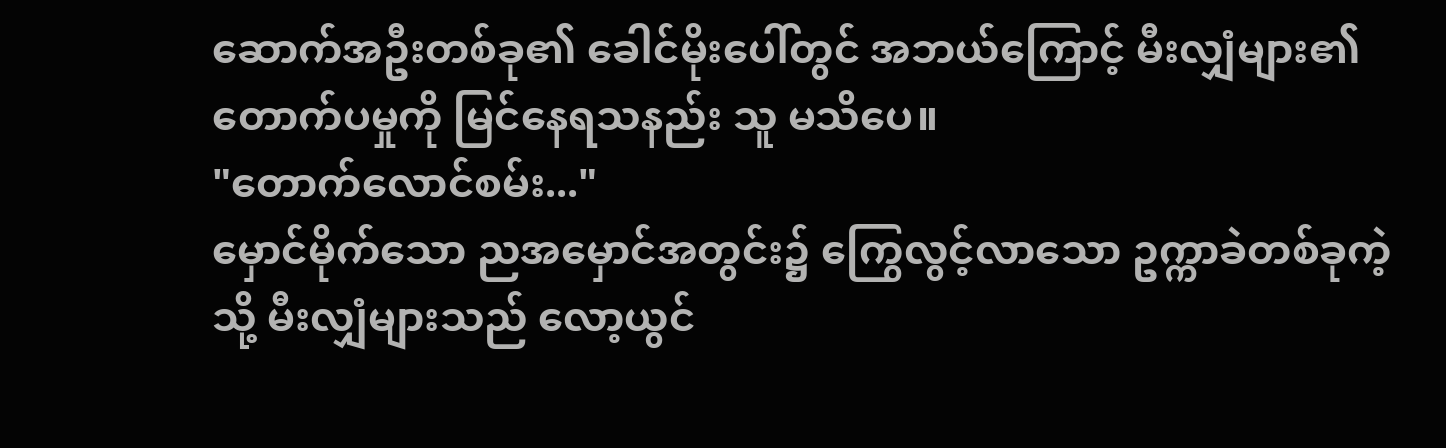ဆောက်အဦးတစ်ခု၏ ခေါင်မိုးပေါ်တွင် အဘယ်ကြောင့် မီးလျှံများ၏ တောက်ပမှုကို မြင်နေရသနည်း သူ မသိပေ။
"တောက်လောင်စမ်း..."
မှောင်မိုက်သော ညအမှောင်အတွင်း၌ ကြွေလွင့်လာသော ဥက္ကာခဲတစ်ခုကဲ့သို့ မီးလျှံများသည် လော့ယွင်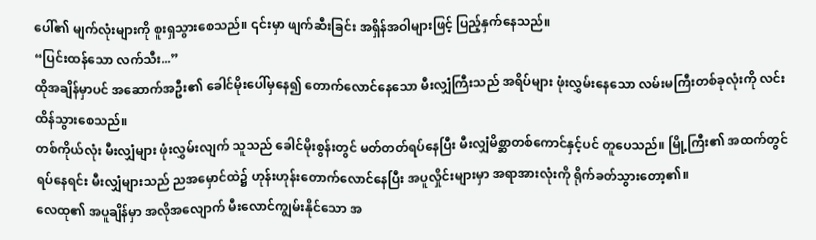ပေါ်၏ မျက်လုံးများကို စူးရှသွားစေသည်။ ၎င်းမှာ ဖျက်ဆီးခြင်း အရှိန်အဝါများဖြင့် ပြည့်နှက်နေသည်။
“ပြင်းထန်သော လက်သီး...”
ထိုအချိန်မှာပင် အဆောက်အဦး၏ ခေါင်မိုးပေါ်မှနေ၍ တောက်လောင်နေသော မီးလျှံကြီးသည် အရိပ်များ ဖုံးလွှမ်းနေသော လမ်းမကြီးတစ်ခုလုံးကို လင်းထိန်သွားစေသည်။
တစ်ကိုယ်လုံး မီးလျှံများ ဖုံးလွှမ်းလျက် သူသည် ခေါင်မိုးစွန်းတွင် မတ်တတ်ရပ်နေပြီး မီးလျှံမိစ္ဆာတစ်ကောင်နှင့်ပင် တူပေသည်။ မြို့ကြီး၏ အထက်တွင် ရပ်နေရင်း မီးလျှံများသည် ညအမှောင်ထဲ၌ ဟုန်းဟုန်းတောက်လောင်နေပြီး အပူလှိုင်းများမှာ အရာအားလုံးကို ရိုက်ခတ်သွားတော့၏။
လေထု၏ အပူချိန်မှာ အလိုအလျောက် မီးလောင်ကျွမ်းနိုင်သော အ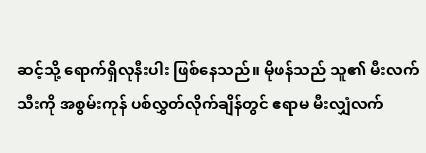ဆင့်သို့ ရောက်ရှိလုနီးပါး ဖြစ်နေသည်။ မိုဖန်သည် သူ၏ မီးလက်သီးကို အစွမ်းကုန် ပစ်လွှတ်လိုက်ချိန်တွင် ဧရာမ မီးလျှံလက်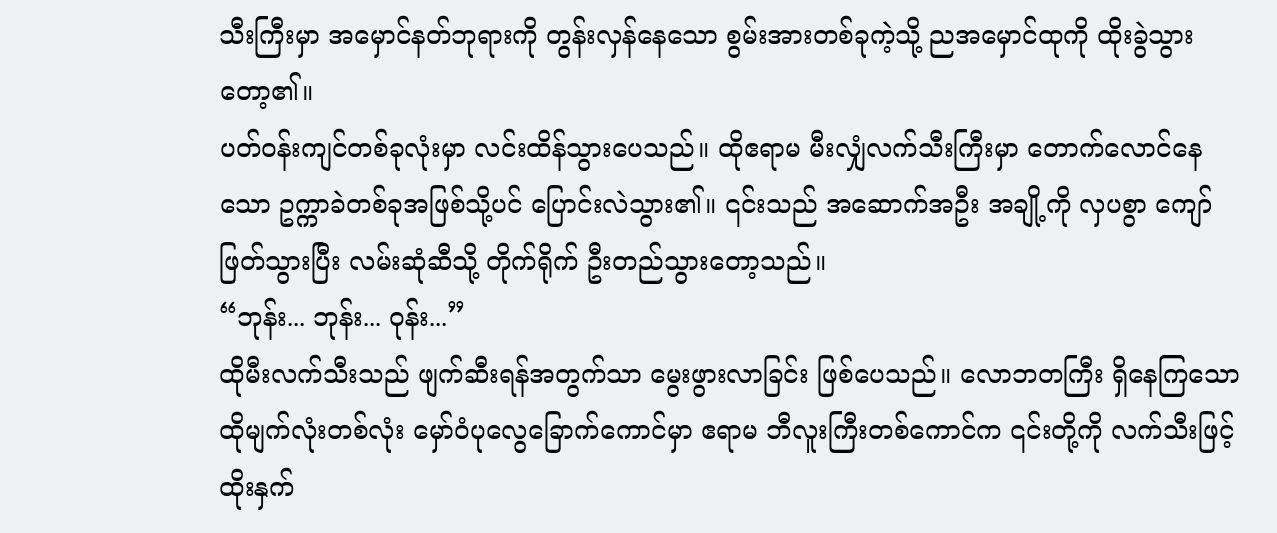သီးကြီးမှာ အမှောင်နတ်ဘုရားကို တွန်းလှန်နေသော စွမ်းအားတစ်ခုကဲ့သို့ ညအမှောင်ထုကို ထိုးခွဲသွားတော့၏။
ပတ်ဝန်းကျင်တစ်ခုလုံးမှာ လင်းထိန်သွားပေသည်။ ထိုဧရာမ မီးလျှံလက်သီးကြီးမှာ တောက်လောင်နေသော ဥက္ကာခဲတစ်ခုအဖြစ်သို့ပင် ပြောင်းလဲသွား၏။ ၎င်းသည် အဆောက်အဦး အချို့ကို လှပစွာ ကျော်ဖြတ်သွားပြီး လမ်းဆုံဆီသို့ တိုက်ရိုက် ဦးတည်သွားတော့သည်။
“ဘုန်း... ဘုန်း... ဝုန်း...”
ထိုမီးလက်သီးသည် ဖျက်ဆီးရန်အတွက်သာ မွေးဖွားလာခြင်း ဖြစ်ပေသည်။ လောဘတကြီး ရှိနေကြသော ထိုမျက်လုံးတစ်လုံး မှော်ဝံပုလွေခြောက်ကောင်မှာ ဧရာမ ဘီလူးကြီးတစ်ကောင်က ၎င်းတို့ကို လက်သီးဖြင့် ထိုးနှက်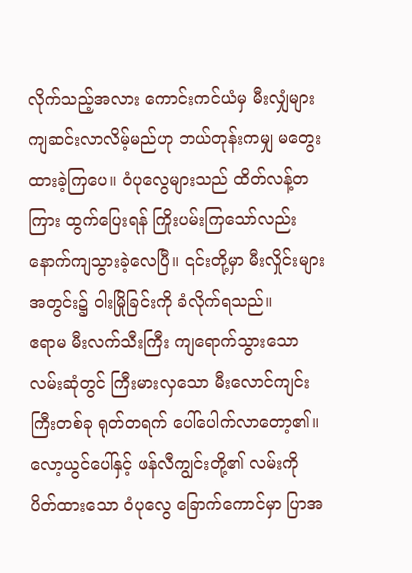လိုက်သည့်အလား ကောင်းကင်ယံမှ မီးလျှံများ ကျဆင်းလာလိမ့်မည်ဟု ဘယ်တုန်းကမျှ မတွေးထားခဲ့ကြပေ။ ဝံပုလွေများသည် ထိတ်လန့်တကြား ထွက်ပြေးရန် ကြိုးပမ်းကြသော်လည်း နောက်ကျသွားခဲ့လေပြီ။ ၎င်းတို့မှာ မီးလှိုင်းများအတွင်း၌ ဝါးမြိုခြင်းကို ခံလိုက်ရသည်။
ဧရာမ မီးလက်သီးကြီး ကျရောက်သွားသော လမ်းဆုံတွင် ကြီးမားလှသော မီးလောင်ကျင်းကြီးတစ်ခု ရုတ်တရက် ပေါ်ပေါက်လာတော့၏။ လော့ယွင်ပေါ်နှင့် ဖန်လီကျွင်းတို့၏ လမ်းကို ပိတ်ထားသော ဝံပုလွေ ခြောက်ကောင်မှာ ပြာအ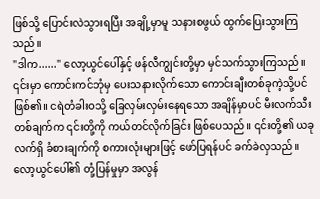ဖြစ်သို့ ပြောင်းလဲသွားရပြီး အချို့မှာမူ သနားစဖွယ် ထွက်ပြေးသွားကြသည်။
"ဒါက......" လော့ယွင်ပေါ်နှင့် ဖန်လီကျွင်းတို့မှာ မှင်သက်သွားကြသည်။
၎င်းမှာ ကောင်းကင်ဘုံမှ ပေးသနားလိုက်သော ကောင်းချီးတစ်ခုကဲ့သို့ပင် ဖြစ်၏။ ငရဲတံခါးဝသို့ ခြေလှမ်းလှမ်းနေရသော အချိန်မှာပင် မီးလက်သီးတစ်ချက်က ၎င်းတို့ကို ကယ်တင်လိုက်ခြင်း ဖြစ်ပေသည်။ ၎င်းတို့၏ ယခုလက်ရှိ ခံစားချက်ကို စကားလုံးများဖြင့် ဖော်ပြရန်ပင် ခက်ခဲလှသည်။
လော့ယွင်ပေါ်၏ တုံ့ပြန်မှုမှာ အလွန်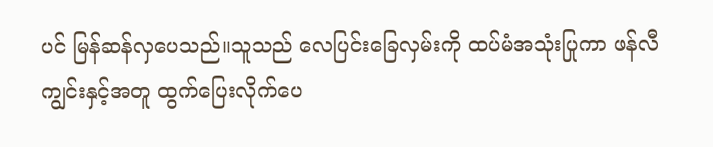ပင် မြန်ဆန်လှပေသည်။သူသည် လေပြင်းခြေလှမ်းကို ထပ်မံအသုံးပြုကာ ဖန်လီကျွင်းနှင့်အတူ ထွက်ပြေးလိုက်ပေ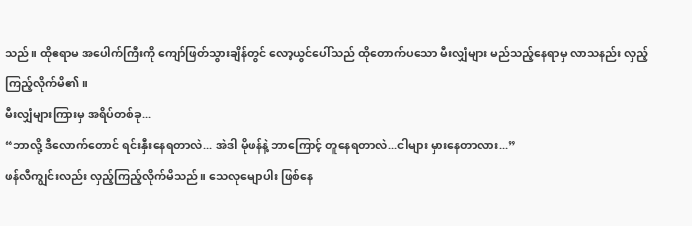သည်။ ထိုဧရာမ အပေါက်ကြီးကို ကျော်ဖြတ်သွားချိန်တွင် လော့ယွင်ပေါ်သည် ထိုတောက်ပသော မီးလျှံများ မည်သည့်နေရာမှ လာသနည်း လှည့်ကြည့်လိုက်မိ၏။
မီးလျှံများကြားမှ အရိပ်တစ်ခု...
“ဘာလို့ ဒီလောက်တောင် ရင်းနှီးနေရတာလဲ... အဲဒါ မိုဖန်နဲ့ ဘာကြောင့် တူနေရတာလဲ...ငါများ မှားနေတာလား...”
ဖန်လီကျွင်းလည်း လှည့်ကြည့်လိုက်မိသည်။ သေလုမျောပါး ဖြစ်နေ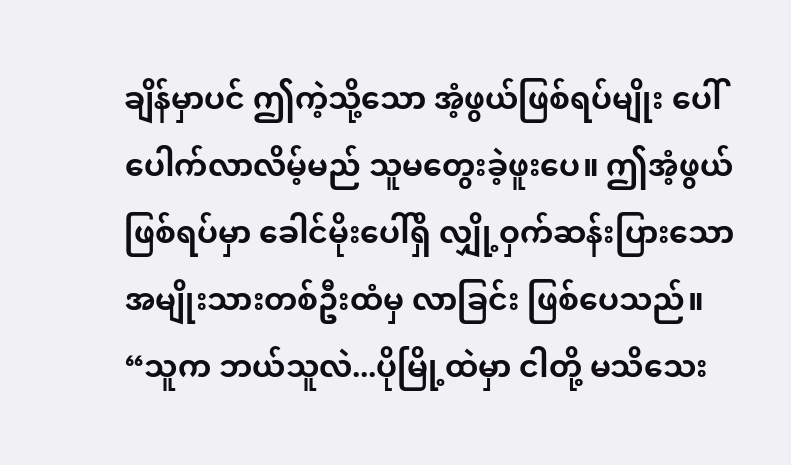ချိန်မှာပင် ဤကဲ့သို့သော အံ့ဖွယ်ဖြစ်ရပ်မျိုး ပေါ်ပေါက်လာလိမ့်မည် သူမတွေးခဲ့ဖူးပေ။ ဤအံ့ဖွယ်ဖြစ်ရပ်မှာ ခေါင်မိုးပေါ်ရှိ လျှို့ဝှက်ဆန်းပြားသော အမျိုးသားတစ်ဦးထံမှ လာခြင်း ဖြစ်ပေသည်။
“သူက ဘယ်သူလဲ...ပိုမြို့ထဲမှာ ငါတို့ မသိသေး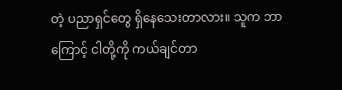တဲ့ ပညာရှင်တွေ ရှိနေသေးတာလား။ သူက ဘာကြောင့် ငါတို့ကို ကယ်ချင်တာ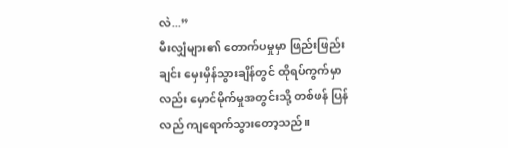လဲ...”
မီးလျှံများ၏ တောက်ပမှုမှာ ဖြည်းဖြည်းချင်း မှေးမှိန်သွားချိန်တွင် ထိုရပ်ကွက်မှာလည်း မှောင်မိုက်မှုအတွင်းသို့ တစ်ဖန် ပြန်လည် ကျရောက်သွားတော့သည်။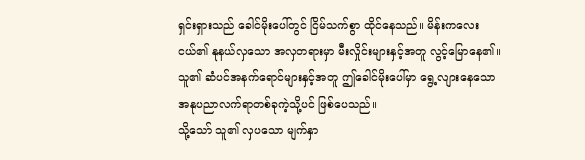ရှင်းရှားသည် ခေါင်မိုးပေါ်တွင် ငြိမ်သက်စွာ ထိုင်နေသည်။ မိန်းကလေးငယ်၏ နုနယ်လှသော အလှတရားမှာ မီးလှိုင်းများနှင့်အတူ လွင့်မြောနေ၏။ သူ၏ ဆံပင်အနက်ရောင်များနှင့်အတူ ဤခေါင်မိုးပေါ်မှာ ရွေ့လျားနေသော အနုပညာလက်ရာတစ်ခုကဲ့သို့ပင် ဖြစ်ပေသည်။
သို့သော် သူ၏ လှပသော မျက်နှာ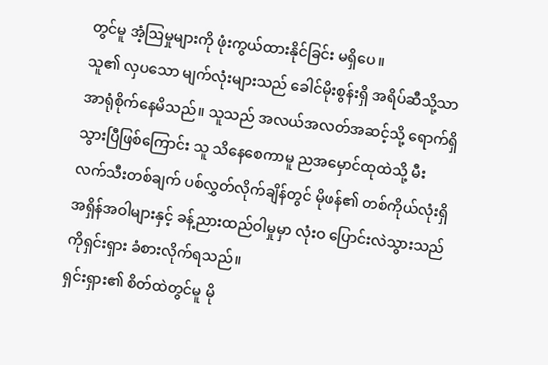တွင်မူ အံ့ဩမှုများကို ဖုံးကွယ်ထားနိုင်ခြင်း မရှိပေ။
သူ၏ လှပသော မျက်လုံးများသည် ခေါင်မိုးစွန်းရှိ အရိပ်ဆီသို့သာ အာရုံစိုက်နေမိသည်။ သူသည် အလယ်အလတ်အဆင့်သို့ ရောက်ရှိသွားပြီဖြစ်ကြောင်း သူ သိနေစေကာမူ ညအမှောင်ထုထဲသို့ မီးလက်သီးတစ်ချက် ပစ်လွှတ်လိုက်ချိန်တွင် မိုဖန်၏ တစ်ကိုယ်လုံးရှိ အရှိန်အဝါများနှင့် ခန့်ညားထည်ဝါမှုမှာ လုံးဝ ပြောင်းလဲသွားသည်ကိုရှင်းရှား ခံစားလိုက်ရသည်။
ရှင်းရှား၏ စိတ်ထဲတွင်မူ မို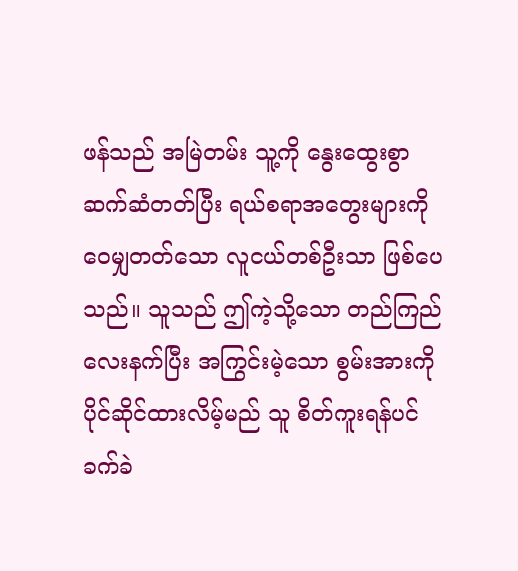ဖန်သည် အမြဲတမ်း သူ့ကို နွေးထွေးစွာ ဆက်ဆံတတ်ပြီး ရယ်စရာအတွေးများကို ဝေမျှတတ်သော လူငယ်တစ်ဦးသာ ဖြစ်ပေသည်။ သူသည် ဤကဲ့သို့သော တည်ကြည်လေးနက်ပြီး အကြွင်းမဲ့သော စွမ်းအားကို ပိုင်ဆိုင်ထားလိမ့်မည် သူ စိတ်ကူးရန်ပင် ခက်ခဲ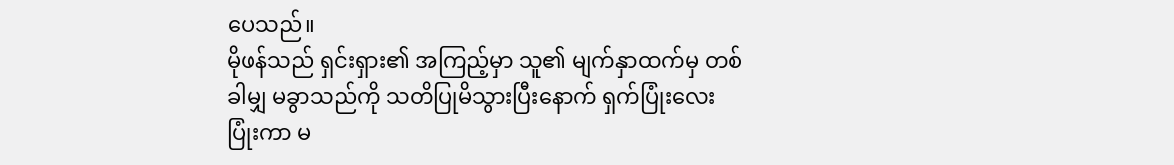ပေသည်။
မိုဖန်သည် ရှင်းရှား၏ အကြည့်မှာ သူ၏ မျက်နှာထက်မှ တစ်ခါမျှ မခွာသည်ကို သတိပြုမိသွားပြီးနောက် ရှက်ပြုံးလေး ပြုံးကာ မ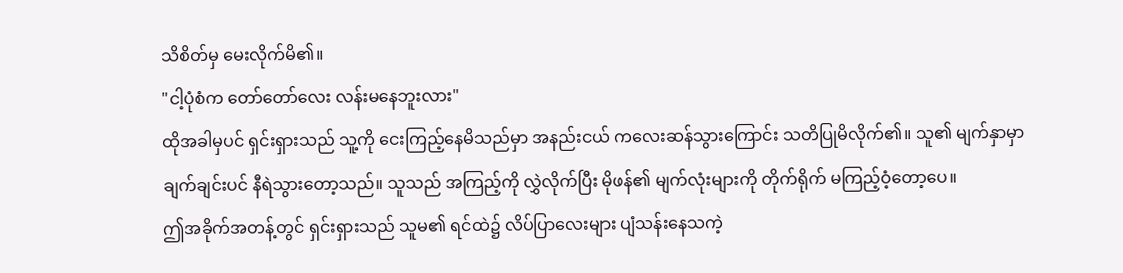သိစိတ်မှ မေးလိုက်မိ၏။
"ငါ့ပုံစံက တော်တော်လေး လန်းမနေဘူးလား"
ထိုအခါမှပင် ရှင်းရှားသည် သူ့ကို ငေးကြည့်နေမိသည်မှာ အနည်းငယ် ကလေးဆန်သွားကြောင်း သတိပြုမိလိုက်၏။ သူ၏ မျက်နှာမှာ ချက်ချင်းပင် နီရဲသွားတော့သည်။ သူသည် အကြည့်ကို လွှဲလိုက်ပြီး မိုဖန်၏ မျက်လုံးများကို တိုက်ရိုက် မကြည့်ဝံ့တော့ပေ။
ဤအခိုက်အတန့်တွင် ရှင်းရှားသည် သူမ၏ ရင်ထဲ၌ လိပ်ပြာလေးများ ပျံသန်းနေသကဲ့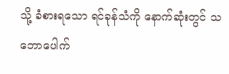သို့ ခံစားရသော ရင်ခုန်သံကို နောက်ဆုံးတွင် သဘောပေါက်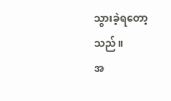သွားခဲ့ရတော့သည်။
အ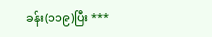ခန်း(၁၁၉)ပြီး ***